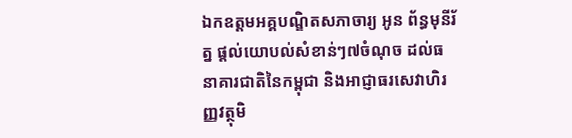ឯកឧត្តមអគ្គបណ្ឌិតសភាចារ្យ អូន ព័ន្ធមុនីរ័ត្ន ផ្តល់យោបល់សំខាន់ៗ៧ចំណុច ដល់ធនាគារជាតិនៃកម្ពុជា និងអាជ្ញាធរសេវាហិរញ្ញវត្ថុមិ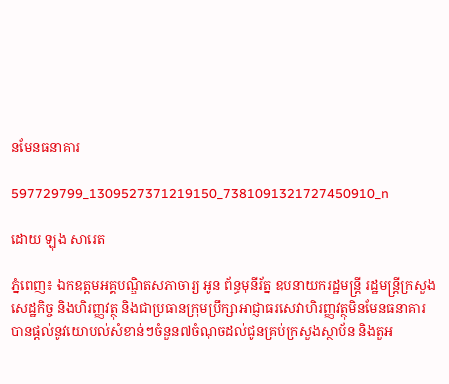នមែនធនាគារ

597729799_1309527371219150_7381091321727450910_n

ដោយ ឡុង សារេត

ភ្នំពេញ៖ ឯកឧត្តមអគ្គបណ្ឌិតសភាចារ្យ អូន ព័ន្ធមុនីរ័ត្ន ឧបនាយករដ្ឋមន្ត្រី រដ្ឋមន្ត្រីក្រសួងសេដ្ឋកិច្ច និងហិរញ្ញវត្ថុ និងជាប្រធានក្រុមប្រឹក្សាអាជ្ញាធរសេវាហិរញ្ញវត្ថុមិនមែនធនាគារ បានផ្តល់នូវយោបល់សំខាន់ៗចំនួន៧ចំណុចដល់ជូនគ្រប់ក្រសួងស្ថាប័ន និងតួអ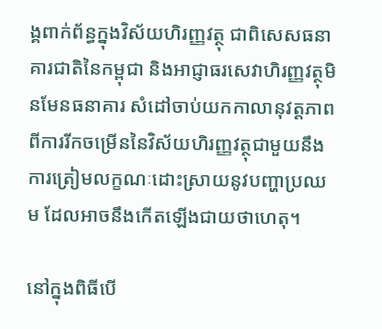ង្គពាក់ព័ន្ធក្នុងវិស័យហិរញ្ញវត្ថុ ជាពិសេសធនាគារជាតិនៃកម្ពុជា និងអាជ្ញាធរសេវាហិរញ្ញវត្ថុមិនមែនធនាគារ សំដៅចាប់យកកាលានុវត្តភាពពីការរីកចម្រើននៃវិស័យហិរញ្ញវត្ថុជាមួយនឹងការត្រៀមលក្ខណៈដោះស្រាយនូវបញ្ហាប្រឈម ដែលអាចនឹងកើតឡើងជាយថាហេតុ។

នៅក្នុងពិធីបើ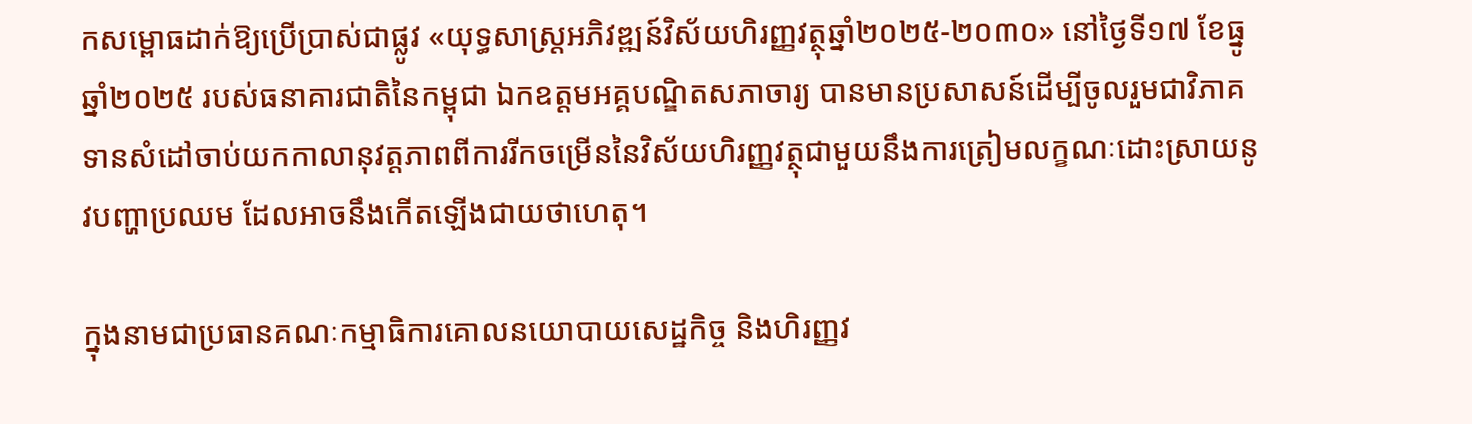កសម្ពោធដាក់ឱ្យប្រើប្រាស់ជាផ្លូវ «យុទ្ធសាស្ត្រអភិវឌ្ឍន៍វិស័យហិរញ្ញវត្ថុឆ្នាំ២០២៥-២០៣០» នៅថ្ងៃទី១៧ ខែធ្នូឆ្នាំ២០២៥ របស់ធនាគារជាតិនៃកម្ពុជា ឯកឧត្តមអគ្គបណ្ឌិតសភាចារ្យ បានមានប្រសាសន៍ដើម្បីចូលរួមជាវិភាគទានសំដៅចាប់យកកាលានុវត្តភាពពីការរីកចម្រើននៃវិស័យហិរញ្ញវត្ថុជាមួយនឹងការត្រៀមលក្ខណៈដោះស្រាយនូវបញ្ហាប្រឈម ដែលអាចនឹងកើតឡើងជាយថាហេតុ។

ក្នុងនាមជាប្រធានគណៈកម្មាធិការគោលនយោបាយសេដ្ឋកិច្ច និងហិរញ្ញវ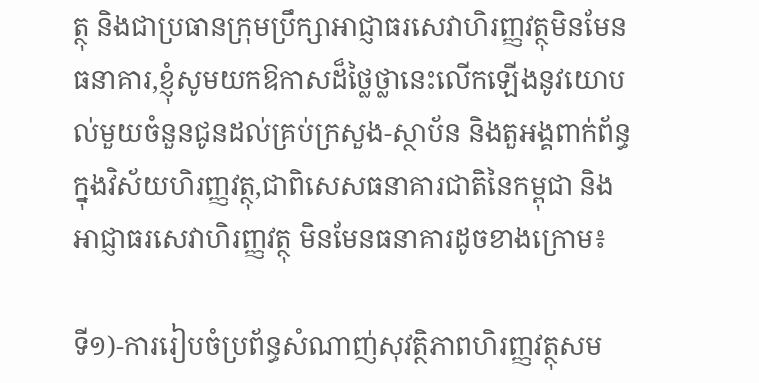ត្ថុ និងជាប្រធានក្រុមប្រឹក្សាអាជ្ញាធរសេវាហិរញ្ញវត្ថុមិនមែនធនាគារ,ខ្ញុំសូមយកឱកាសដ៏ថ្លៃថ្លានេះលើកឡើងនូវយោបល់មួយចំនួនជូនដល់គ្រប់ក្រសួង-ស្ថាប័ន និងតួអង្គពាក់ព័ន្ធក្នុងវិស័យហិរញ្ញវត្ថុ,ជាពិសេសធនាគារជាតិនៃកម្ពុជា និងអាជ្ញាធរសេវាហិរញ្ញវត្ថុ មិនមែនធនាគារដូចខាងក្រោម៖

ទី១)-ការរៀបចំប្រព័ន្ធសំណាញ់សុវត្ថិភាពហិរញ្ញវត្ថុសម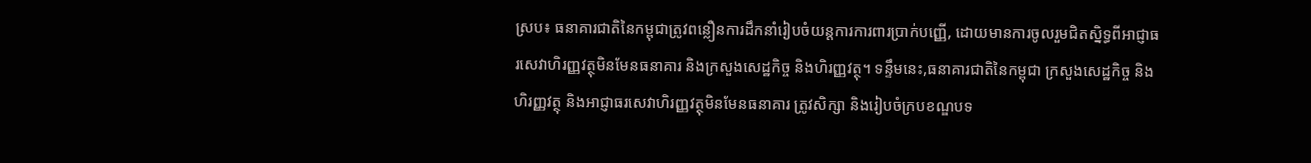ស្រប៖ ធនាគារជាតិនៃកម្ពុជាត្រូវពន្លឿនការដឹកនាំរៀបចំយន្តការការពារប្រាក់បញ្ញើ, ដោយមានការចូលរួមជិតស្និទ្ធពីអាជ្ញាធរសេវាហិរញ្ញវត្ថុមិនមែនធនាគារ និងក្រសួងសេដ្ឋកិច្ច និងហិរញ្ញវត្ថុ។ ទន្ទឹមនេះ,ធនាគារជាតិនៃកម្ពុជា ក្រសួងសេដ្ឋកិច្ច និងហិរញ្ញវត្ថុ និងអាជ្ញាធរសេវាហិរញ្ញវត្ថុមិនមែនធនាគារ ត្រូវសិក្សា និងរៀបចំក្របខណ្ឌបទ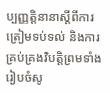ប្បញ្ញត្តិនានាស្តីពីការត្រៀមទប់ទល់ និងការគ្រប់គ្រងវិបត្តិព្រមទាំងរៀបចំសូ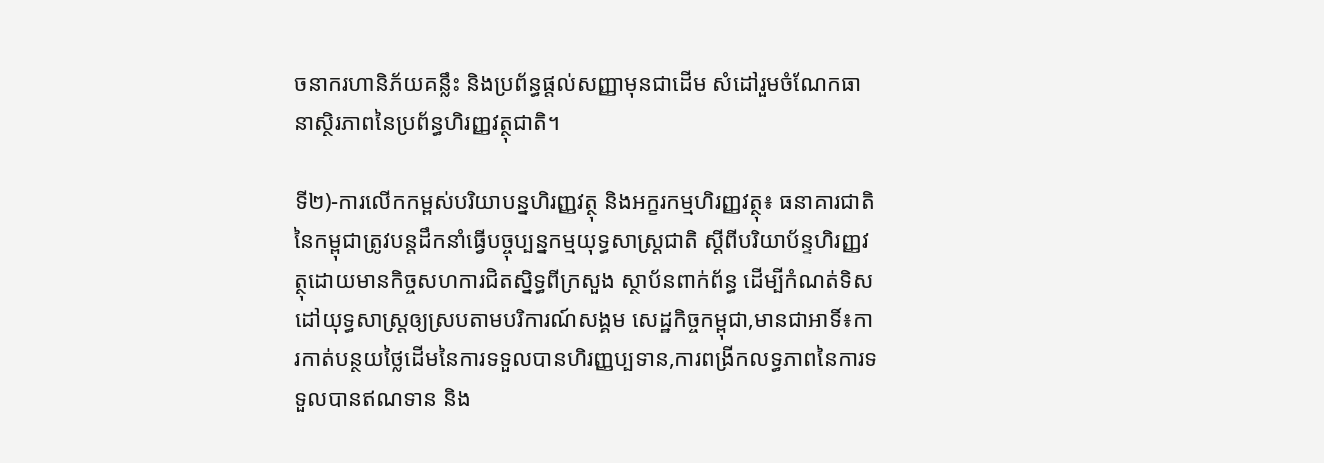ចនាករហានិភ័យគន្លឹះ និងប្រព័ន្ធផ្តល់សញ្ញាមុនជាដើម សំដៅរួមចំណែកធានាស្ថិរភាពនៃប្រព័ន្ធហិរញ្ញវត្ថុជាតិ។

ទី២)-ការលើកកម្ពស់បរិយាបន្នហិរញ្ញវត្ថុ និងអក្ខរកម្មហិរញ្ញវត្ថុ៖ ធនាគារជាតិនៃកម្ពុជាត្រូវបន្តដឹកនាំធ្វើបច្ចុប្បន្នកម្មយុទ្ធសាស្ត្រជាតិ ស្តីពីបរិយាប័ន្ទហិរញ្ញវត្ថុដោយមានកិច្ចសហការជិតស្និទ្ធពីក្រសួង ស្ថាប័នពាក់ព័ន្ធ ដើម្បីកំណត់ទិសដៅយុទ្ធសាស្ត្រឲ្យស្របតាមបរិការណ៍សង្គម សេដ្ឋកិច្ចកម្ពុជា,មានជាអាទិ៍៖ការកាត់បន្ថយថ្លៃដើមនៃការទទួលបានហិរញ្ញប្បទាន,ការពង្រីកលទ្ធភាពនៃការទទួលបានឥណទាន និង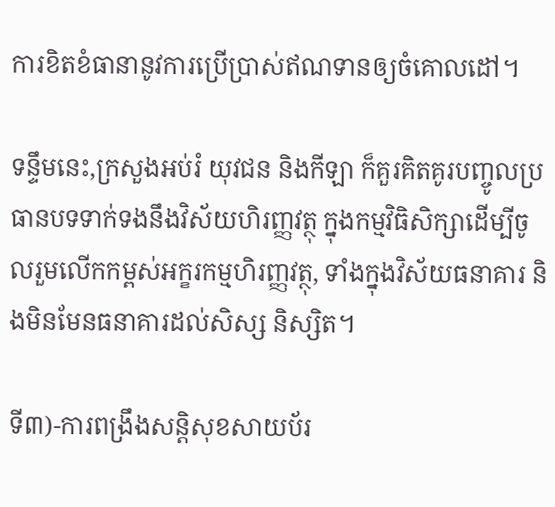ការខិតខំធានានូវការប្រើប្រាស់ឥណទានឲ្យចំគោលដៅ។

ទន្ទឹមនេះ,ក្រសួងអប់រំ យុវជន និងកីឡា ក៏គួរគិតគូរបញ្ចូលប្រធានបទទាក់ទងនឹងវិស័យហិរញ្ញវត្ថុ ក្នុងកម្មវិធិសិក្សាដើម្បីចូលរួមលើកកម្ពស់អក្ខរកម្មហិរញ្ញវត្ថុ, ទាំងក្នុងវិស័យធនាគារ និងមិនមែនធនាគារដល់សិស្ស និស្សិត។

ទី៣)-ការពង្រឹងសន្តិសុខសាយប័រ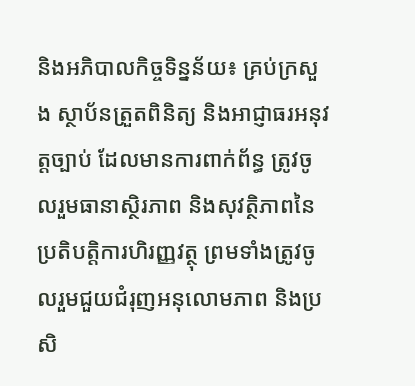និងអភិបាលកិច្ចទិន្នន័យ៖ គ្រប់ក្រសួង ស្ថាប័នត្រួតពិនិត្យ និងអាជ្ញាធរអនុវត្តច្បាប់ ដែលមានការពាក់ព័ន្ធ ត្រូវចូលរួមធានាស្ថិរភាព និងសុវត្ថិភាពនៃប្រតិបត្តិការហិរញ្ញវត្ថុ ព្រមទាំងត្រូវចូលរួមជួយជំរុញអនុលោមភាព និងប្រសិ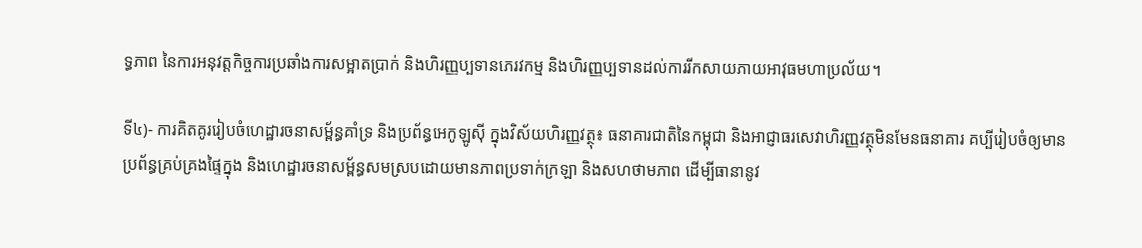ទ្ធភាព នៃការអនុវត្តកិច្ចការប្រឆាំងការសម្អាតប្រាក់ និងហិរញ្ញប្បទានភេរវកម្ម និងហិរញ្ញប្បទានដល់ការរីកសាយភាយអាវុធមហាប្រល័យ។

ទី៤)- ការគិតគូររៀបចំហេដ្ឋារចនាសម្ព័ន្ធគាំទ្រ និងប្រព័ន្ធអេកូឡូស៊ី ក្នុងវិស័យហិរញ្ញវត្ថុ៖ ធនាគារជាតិនៃកម្ពុជា និងអាជ្ញាធរសេវាហិរញ្ញវត្ថុមិនមែនធនាគារ គប្បីរៀបចំឲ្យមានប្រព័ន្ធគ្រប់គ្រងផ្ទៃក្នុង និងហេដ្ឋារចនាសម្ព័ន្ធសមស្របដោយមានភាពប្រទាក់ក្រឡា និងសហថាមភាព ដើម្បីធានានូវ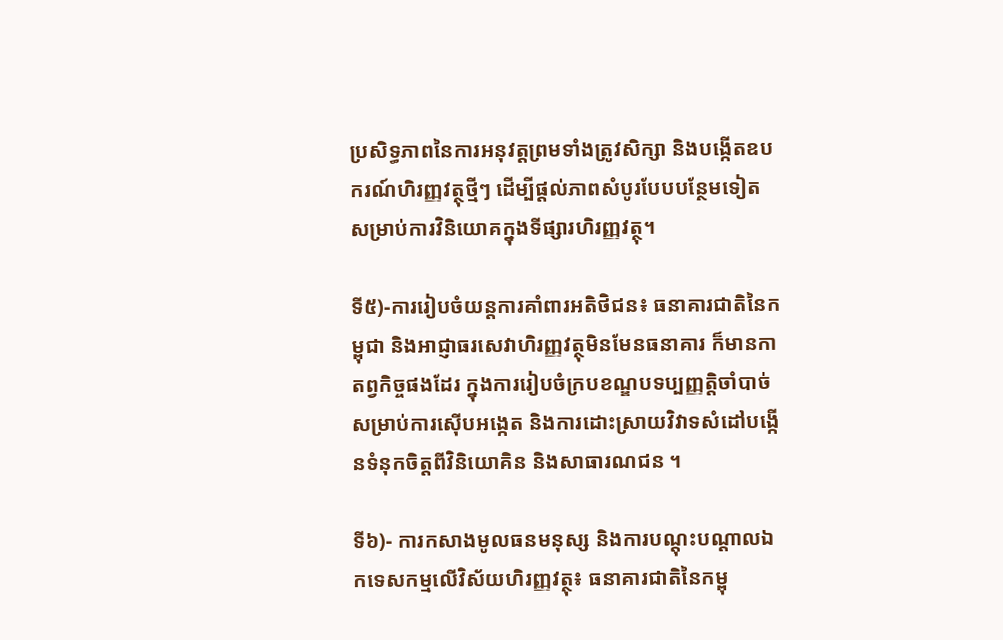ប្រសិទ្ធភាពនៃការអនុវត្តព្រមទាំងត្រូវសិក្សា និងបង្កើតឧបករណ៍ហិរញ្ញវត្ថុថ្មីៗ ដើម្បីផ្តល់ភាពសំបូរបែបបន្ថែមទៀត សម្រាប់ការវិនិយោគក្នុងទីផ្សារហិរញ្ញវត្ថុ។

ទី៥)-ការរៀបចំយន្តការគាំពារអតិថិជន៖ ធនាគារជាតិនៃកម្ពុជា និងអាជ្ញាធរសេវាហិរញ្ញវត្ថុមិនមែនធនាគារ ក៏មានកាតព្វកិច្ចផងដែរ ក្នុងការរៀបចំក្របខណ្ឌបទប្បញ្ញត្តិចាំបាច់សម្រាប់ការស៊ើបអង្កេត និងការដោះស្រាយវិវាទសំដៅបង្កើនទំនុកចិត្តពីវិនិយោគិន និងសាធារណជន ។

ទី៦)- ការកសាងមូលធនមនុស្ស និងការបណ្តុះបណ្តាលឯកទេសកម្មលើវិស័យហិរញ្ញវត្ថុ៖ ធនាគារជាតិនៃកម្ពុ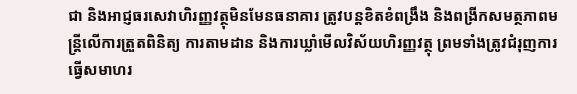ជា និងអាជ្ញធរសេវាហិរញ្ញវត្ថុមិនមែនធនាគារ ត្រូវបន្តខិតខំពង្រឹង និងពង្រីកសមត្ថភាពមន្ត្រីលើការត្រួតពិនិត្យ ការតាមដាន និងការឃ្លាំមើលវិស័យហិរញ្ញវត្ថុ ព្រមទាំងត្រូវជំរុញការធ្វើសមាហរ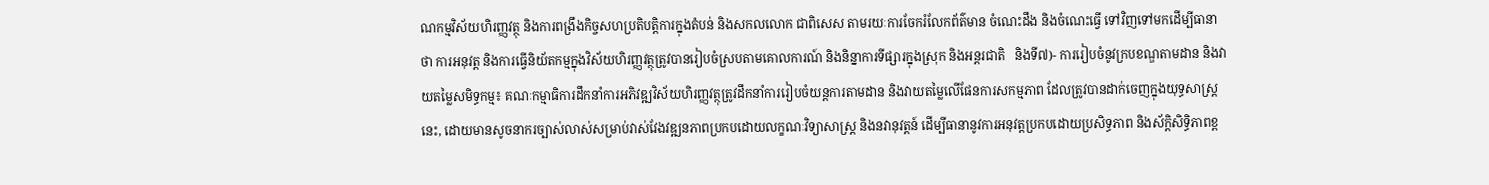ណកម្មវិស័យហិរញ្ញវត្ថុ និងការពង្រឹងកិច្ចសហប្រតិបត្តិការក្នុងតំបន់ និងសកលលោក ជាពិសេស តាមរយៈការចែករំលែកព័ត៌មាន ចំណេះដឹង និងចំណេះធ្វើ ទៅវិញទៅមកដើម្បីធានាថា ការអនុវត្ត និងការធ្វើនិយ័តកម្មក្នុងវិស័យហិរញ្ញវត្ថុត្រូវបានរៀបចំស្របតាមគោលការណ៍ និងនិន្នាការទីផ្សារក្នុងស្រុក និងអន្តរជាតិ   និងទី៧)- ការរៀបចំនូវក្របខណ្ឌតាមដាន និងវាយតម្លៃសមិទ្ធកម្ម៖ គណៈកម្មាធិការដឹកនាំការអភិវឌ្ឍវិស័យហិរញ្ញវត្ថុត្រូវដឹកនាំការរៀបចំយន្តការតាមដាន និងវាយតម្លៃលើផែនការសកម្មភាព ដែលត្រូវបានដាក់ចេញក្នុងយុទ្ធសាស្ត្រនេះ, ដោយមានសូចនាករច្បាស់លាស់សម្រាប់វាស់វែងវឌ្ឍនភាពប្រកបដោយលក្ខណៈវិទ្យាសាស្ត្រ និងនវានុវត្តន៍ ដើម្បីធានានូវការអនុវត្តប្រកបដោយប្រសិទ្ធភាព និងស័ក្តិសិទ្ធិភាពខ្ព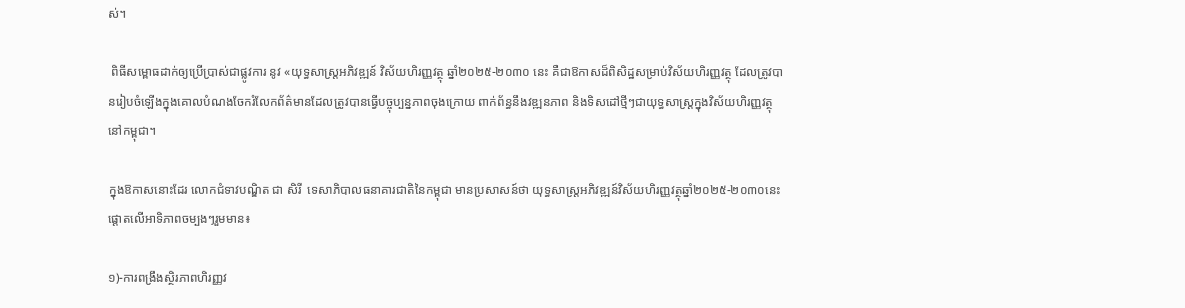ស់។

 ពិធីសម្ពោធដាក់ឲ្យប្រើប្រាស់ជាផ្លូវការ នូវ «យុទ្ធសាស្ត្រអភិវឌ្ឍន៍ វិស័យហិរញ្ញវត្ថុ ឆ្នាំ២០២៥-២០៣០ នេះ គឺជាឱកាសដ៏ពិសិដ្ឋសម្រាប់វិស័យហិរញ្ញវត្ថុ ដែលត្រូវបានរៀបចំឡើងក្នុងគោលបំណងចែករំលែកព័ត៌មានដែលត្រូវបានធ្វើបច្ចុប្បន្នភាពចុងក្រោយ ពាក់ព័ន្ធនឹងវឌ្ឍនភាព និងទិសដៅថ្មីៗជាយុទ្ធសាស្ត្រក្នុងវិស័យហិរញ្ញវត្ថុនៅកម្ពុជា។

ក្នុងឱកាសនោះដែរ លោកជំទាវបណ្ឌិត ជា សិរី  ទេសាភិបាលធនាគារជាតិនៃកម្ពុជា មានប្រសាសន៍ថា យុទ្ធសាស្ត្រអភិវឌ្ឍន៍វិស័យហិរញ្ញវត្ថុឆ្នាំ២០២៥-២០៣០នេះ ផ្ដោតលើអាទិភាពចម្បងៗរួមមាន៖

១)-ការពង្រឹងស្ថិរភាពហិរញ្ញវ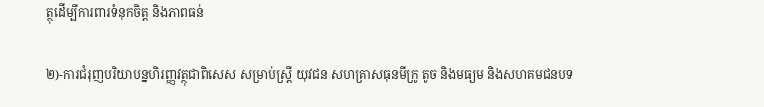ត្ថុដើម្បីការពារទំនុកចិត្ត និងភាពធន់

២)-ការជំរុញបរិយាបន្នហិរញ្ញវត្ថុជាពិសេស សម្រាប់ស្ត្រី យុវជន សហគ្រាសធុនមីក្រូ តូច និងមធ្យម និងសហគមជនបទ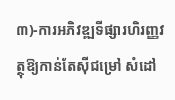៣)-ការអភិវឌ្ឍទីផ្សារហិរញ្ញវត្ថុឱ្យកាន់តែស៊ីជម្រៅ សំដៅ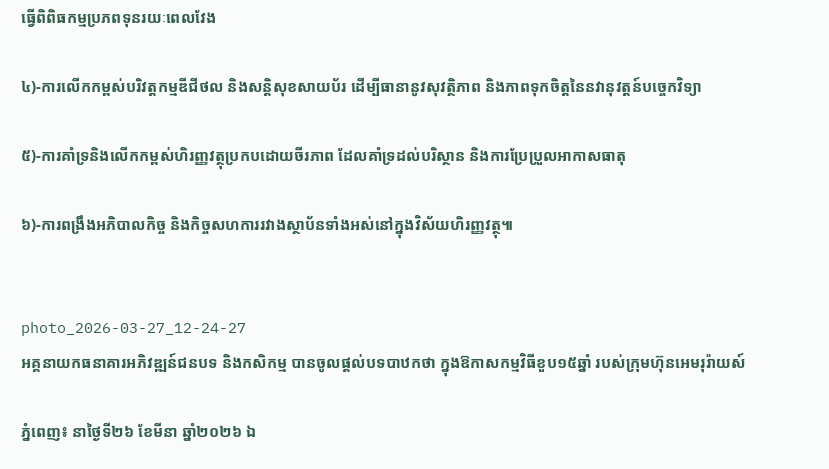ធ្វើពិពិធកម្មប្រភពទុនរយៈពេលវែង

៤)-ការលើកកម្ពស់បរិវត្តកម្មឌីជីថល និងសន្តិសុខសាយប័រ ដើម្បីធានានូវសុវត្ថិភាព និងភាពទុកចិត្តនៃនវានុវត្តន៍បច្ចេកវិទ្យា

៥)-ការគាំទ្រនិងលើកកម្ពស់ហិរញ្ញវត្ថុប្រកបដោយចីរភាព ដែលគាំទ្រដល់បរិស្ថាន និងការប្រែប្រួលអាកាសធាតុ

៦)-ការពង្រឹងអភិបាលកិច្ច និងកិច្ចសហការរវាងស្ថាប័នទាំងអស់នៅក្នុងវិស័យហិរញ្ញវត្ថុ៕


photo_2026-03-27_12-24-27
អគ្គនាយកធនាគារអភិវឌ្ឍន៍ជនបទ និងកសិកម្ម បានចូលផ្តល់បទបាឋកថា ក្នុងឱកាសកម្មវិធីខួប១៥ឆ្នាំ របស់ក្រុមហ៊ុនអេមរុរ៉ាយស៍

ភ្នំពេញ៖ នាថ្ងៃទី២៦ ខែមីនា ឆ្នាំ២០២៦ ឯ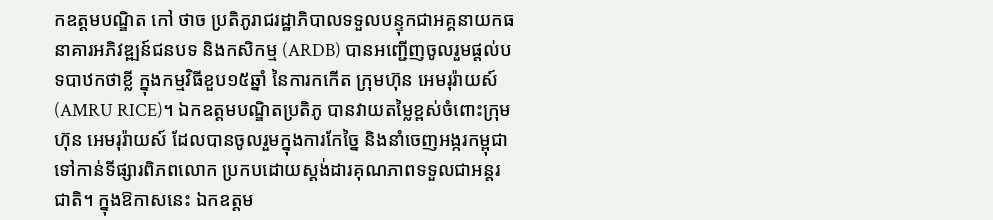កឧត្តមបណ្ឌិត កៅ ថាច ប្រតិភូរាជរដ្ឋាភិបាលទទួលបន្ទុកជាអគ្គនាយកធនាគារអភិវឌ្ឍន៍ជនបទ និងកសិកម្ម (ARDB) បានអញ្ជើញចូលរួមផ្តល់បទបាឋកថាខ្លី ក្នុងកម្មវិធីខួប១៥ឆ្នាំ នៃការកកេីត ក្រុមហ៊ុន អេមរុរ៉ាយស៍ (AMRU RICE)។ ឯកឧត្តមបណ្ឌិតប្រតិភូ បានវាយតម្លៃខ្ពស់ចំពោះក្រុមហ៊ុន អេមរុរ៉ាយស៍ ដែលបានចូលរួមក្នុងការកែច្នៃ និងនាំចេញអង្ករកម្ពុជាទៅកាន់ទីផ្សារពិភពលោក ប្រកបដោយស្តង់ដារគុណភាពទទួលជាអន្តរជាតិ។ ក្នុងឱកាសនេះ ឯកឧត្ដម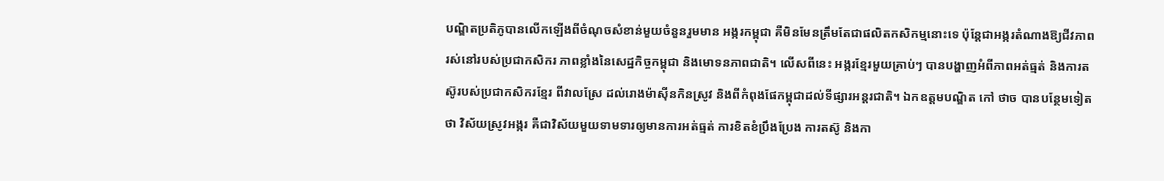បណ្ឌិតប្រតិភូបានលេីកឡេីងពីចំណុចសំខាន់មួយចំនួនរួមមាន អង្ករកម្ពុជា គឺមិនមែនត្រឹមតែជាផលិតកសិកម្មនោះទេ ប៉ុន្តែជាអង្ករតំណាងឱ្យជីវភាពរស់នៅរបស់ប្រជាកសិករ ភាពខ្លាំងនៃសេដ្ឋកិច្ចកម្ពុជា និងមោទនភាពជាតិ។ លើសពីនេះ អង្ករខ្មែរមួយគ្រាប់ៗ បានបង្ហាញអំពីភាពអត់ធ្មត់ និងការតស៊ូរបស់ប្រជាកសិករខ្មែរ ពីវាលស្រែ ដល់រោងម៉ាស៊ីនកិនស្រូវ និងពីកំពុងផែកម្ពុជាដល់ទីផ្សារអន្តរជាតិ។ ឯកឧត្តមបណ្ឌិត កៅ ថាច បានបន្ថែមទៀតថា វិស័យស្រូវអង្ករ គឺជាវិស័យមួយទាមទារឲ្យមានការអត់ធ្មត់ ការខិតខំប្រឹងប្រែង ការតស៊ូ និងកា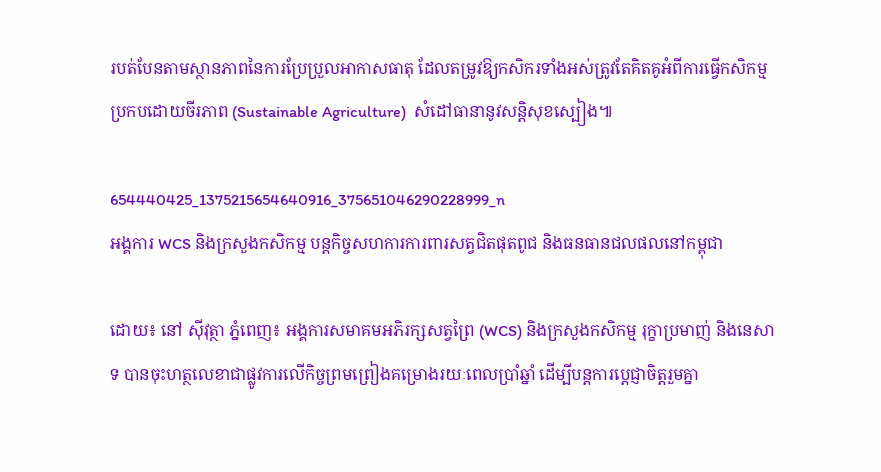របត់បែនតាមស្ថានភាពនៃការប្រែប្រួលអាកាសធាតុ ដែលតម្រូវឱ្យកសិករទាំងអស់ត្រូវតែគិតគូអំពីការធ្វេីកសិកម្ម ប្រកបដោយចីរភាព (Sustainable Agriculture)  សំដៅធានានូវសន្តិសុខស្បៀង៕

654440425_1375215654640916_375651046290228999_n
អង្គការ WCS និងក្រសួងកសិកម្ម បន្តកិច្ចសហការការពារសត្វជិតផុតពូជ និងធនធានជលផលនៅកម្ពុជា

ដោយ៖ នៅ ស៊ីវុត្ថា ភ្នំពេញ៖ អង្គការសមាគមអភិរក្សសត្វព្រៃ (WCS) និងក្រសួងកសិកម្ម រុក្ខាប្រមាញ់ និងនេសាទ បានចុះហត្ថលេខាជាផ្លូវការលើកិច្ចព្រមព្រៀងគម្រោងរយៈពេលប្រាំឆ្នាំ ដើម្បីបន្តការប្តេជ្ញាចិត្តរួមគ្នា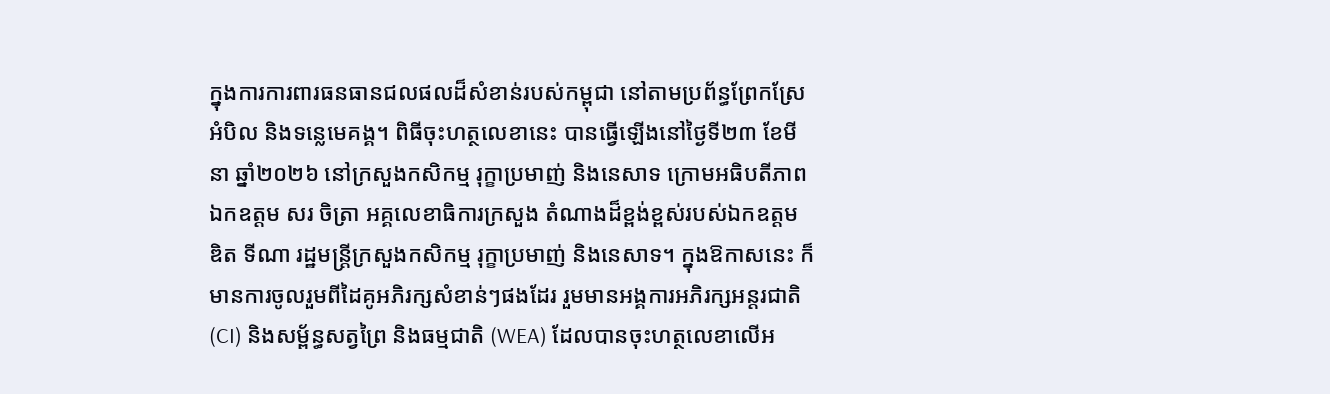ក្នុងការការពារធនធានជលផលដ៏សំខាន់របស់កម្ពុជា នៅតាមប្រព័ន្ធព្រែកស្រែអំបិល និងទន្លេមេគង្គ។ ពិធីចុះហត្ថលេខានេះ បានធ្វើឡើងនៅថ្ងៃទី២៣ ខែមីនា ឆ្នាំ២០២៦ នៅក្រសួងកសិកម្ម រុក្ខាប្រមាញ់ និងនេសាទ ក្រោមអធិបតីភាពឯកឧត្តម សរ ចិត្រា អគ្គលេខាធិការក្រសួង តំណាងដ៏ខ្ពង់ខ្ពស់របស់ឯកឧត្តម ឌិត ទីណា រដ្ឋមន្ត្រីក្រសួងកសិកម្ម រុក្ខាប្រមាញ់ និងនេសាទ។ ក្នុងឱកាសនេះ ក៏មានការចូលរួមពីដៃគូអភិរក្សសំខាន់ៗផងដែរ រួមមានអង្គការអភិរក្សអន្តរជាតិ (CI) និងសម្ព័ន្ធសត្វព្រៃ និងធម្មជាតិ (WEA) ដែលបានចុះហត្ថលេខាលើអ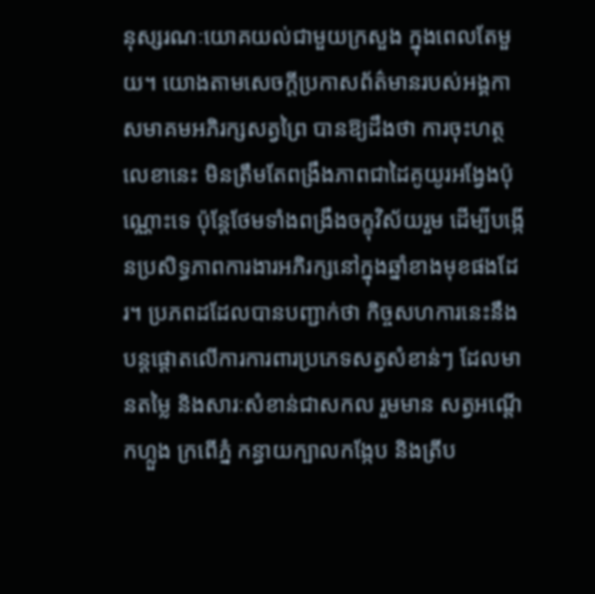នុស្សរណៈយោគយល់ជាមួយក្រសួង ក្នុងពេលតែមួយ។ យោងតាមសេចក្តីប្រកាសព័ត៌មានរបស់អង្គកាសមាគមអភិរក្សសត្វព្រៃ បានឱ្យដឹងថា ការចុះហត្ថលេខានេះ មិនត្រឹមតែពង្រឹងភាពជាដៃគូយូរអង្វែងប៉ុណ្ណោះទេ ប៉ុន្តែថែមទាំងពង្រឹងចក្ខុវិស័យរួម ដើម្បីបង្កើនប្រសិទ្ធភាពការងារអភិរក្សនៅក្នុងឆ្នាំខាងមុខផងដែរ។ ប្រភពដដែលបានបញ្ជាក់ថា កិច្ចសហការនេះនឹងបន្តផ្តោតលើការការពារប្រភេទសត្វសំខាន់ៗ ដែលមានតម្លៃ និងសារៈសំខាន់ជាសកល រួមមាន សត្វអណ្តើកហ្លួង ក្រពើភ្នំ កន្ធាយក្បាលកង្កែប និងត្រីប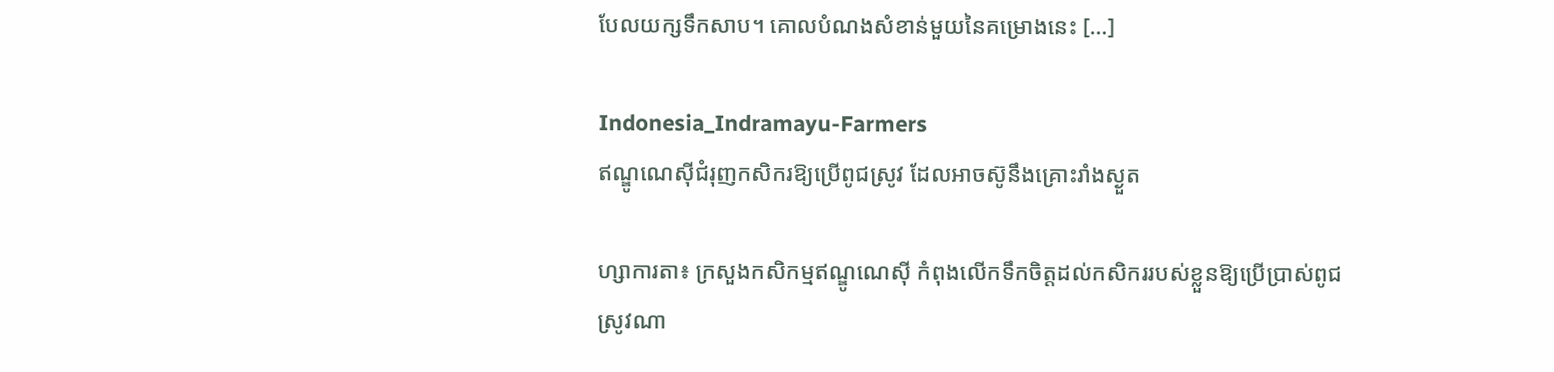បែលយក្សទឹកសាប។ គោលបំណងសំខាន់មួយនៃគម្រោងនេះ […]

Indonesia_Indramayu-Farmers
ឥណ្ឌូណេស៊ីជំរុញកសិករឱ្យប្រើពូជស្រូវ ដែលអាចស៊ូនឹងគ្រោះរាំងស្ងួត

ហ្សាការតា៖ ក្រសួងកសិកម្មឥណ្ឌូណេស៊ី កំពុងលើកទឹកចិត្តដល់កសិកររបស់ខ្លួនឱ្យប្រើប្រាស់ពូជស្រូវណា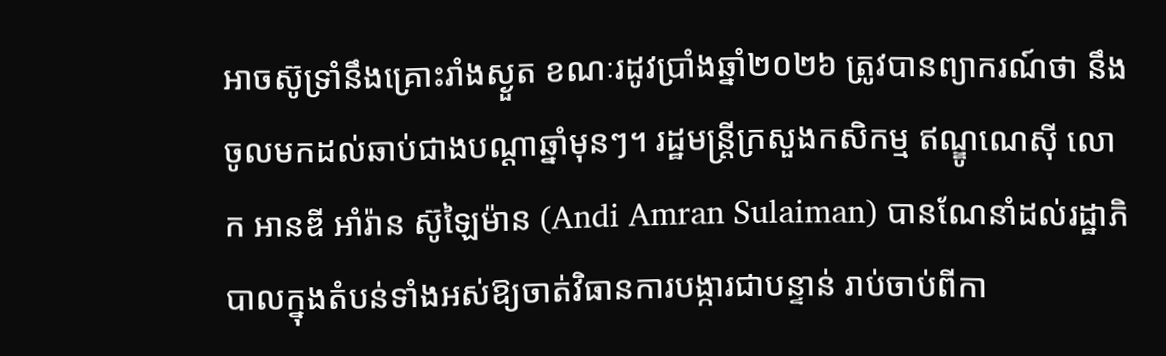អាចស៊ូទ្រាំនឹងគ្រោះរាំងស្ងួត ខណៈរដូវប្រាំងឆ្នាំ២០២៦ ត្រូវបានព្យាករណ៍ថា នឹងចូលមកដល់ឆាប់ជាងបណ្តាឆ្នាំមុនៗ។ រដ្ឋមន្ត្រីក្រសួងកសិកម្ម ឥណ្ឌូណេស៊ី លោក អានឌី អាំរ៉ាន ស៊ូឡៃម៉ាន (Andi Amran Sulaiman) បានណែនាំដល់រដ្ឋាភិបាលក្នុងតំបន់ទាំងអស់ឱ្យចាត់វិធានការបង្ការជាបន្ទាន់ រាប់ចាប់ពីកា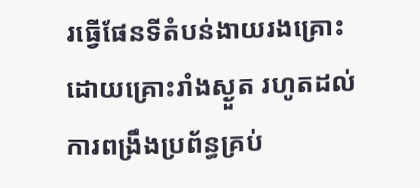រធ្វើផែនទីតំបន់ងាយរងគ្រោះដោយគ្រោះរាំងស្ងួត រហូតដល់ការពង្រឹងប្រព័ន្ធគ្រប់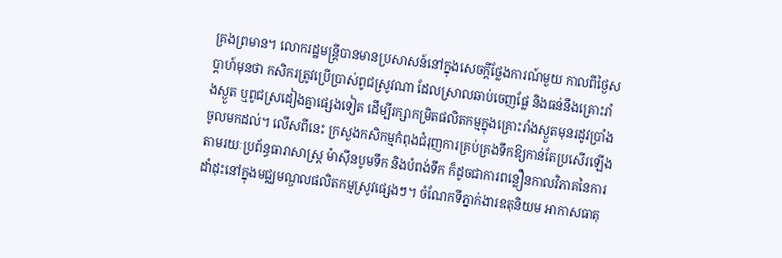គ្រងព្រមាន។ លោករដ្ឋមន្ត្រីបានមានប្រសាសន៍នៅក្នុងសេចក្តីថ្លែងការណ៍មួយ កាលពីថ្ងៃសប្តាហ៍មុនថា កសិករត្រូវប្រើប្រាស់ពូជស្រូវណា ដែលស្រាលឆាប់ចេញផ្លែ និងធន់នឹងគ្រោះរាំងស្ងួត ឬពូជស្រដៀងគ្នាផ្សេងទៀត ដើម្បីរក្សាកម្រិតផលិតកម្មក្នុងគ្រោះរាំងស្ងួតមុនរដូវប្រាំងចូលមកដល់។ លើសពីនេះ ក្រសួងកសិកម្មកំពុងជំរុញការគ្រប់គ្រងទឹកឱ្យកាន់តែប្រសើរឡើងតាមរយៈប្រព័ន្ធធារាសាស្ត្រ ម៉ាស៊ីនបូមទឹក និងបំពង់ទឹក ក៏ដូចជាការពន្លឿនកាលវិភាគនៃការដាំដុះនៅក្នុងមជ្ឈមណ្ឌលផលិតកម្មស្រូវផ្សេងៗ។ ចំណែកទីភ្នាក់ងារឧតុនិយម អាកាសធាតុ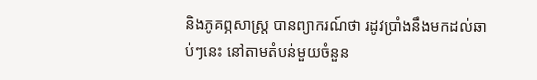និងភូគព្ភសាស្ត្រ បានព្យាករណ៍ថា រដូវប្រាំងនឹងមកដល់ឆាប់ៗនេះ នៅតាមតំបន់មួយចំនួន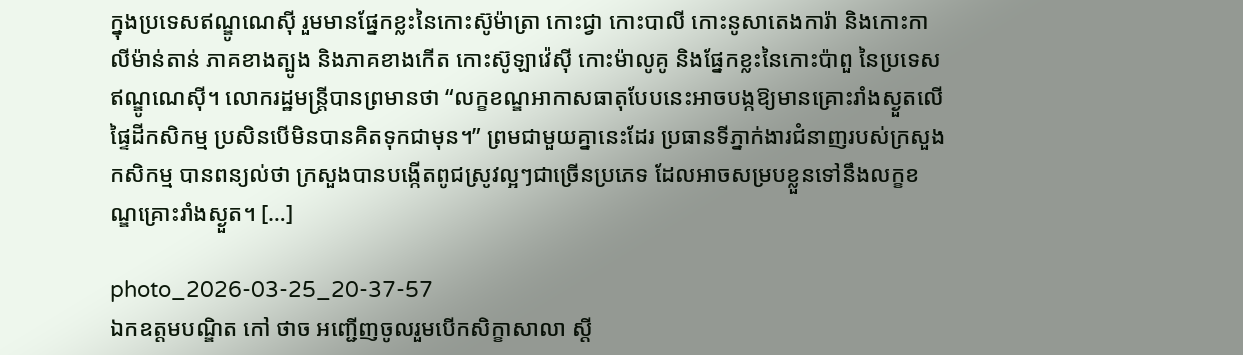ក្នុងប្រទេសឥណ្ឌូណេស៊ី រួមមានផ្នែកខ្លះនៃកោះស៊ូម៉ាត្រា កោះជ្វា កោះបាលី កោះនូសាតេងការ៉ា និងកោះកាលីម៉ាន់តាន់ ភាគខាងត្បូង និងភាគខាងកើត កោះស៊ូឡាវ៉េស៊ី កោះម៉ាលូគូ និងផ្នែកខ្លះនៃកោះប៉ាពួ នៃប្រទេសឥណ្ឌូណេស៊ី។ លោករដ្ឋមន្ត្រីបានព្រមានថា “លក្ខខណ្ឌអាកាសធាតុបែបនេះអាចបង្កឱ្យមានគ្រោះរាំងស្ងួតលើផ្ទៃដីកសិកម្ម ប្រសិនបើមិនបានគិតទុកជាមុន។” ព្រមជាមួយគ្នានេះដែរ ប្រធានទីភ្នាក់ងារជំនាញរបស់ក្រសួងកសិកម្ម បានពន្យល់ថា ក្រសួងបានបង្កើតពូជស្រូវល្អៗជាច្រើនប្រភេទ ដែលអាចសម្របខ្លួនទៅនឹងលក្ខខណ្ឌគ្រោះរាំងស្ងួត។ […]

photo_2026-03-25_20-37-57
ឯកឧត្តមបណ្ឌិត កៅ ថាច អញ្ជើញចូលរួមបើកសិក្ខាសាលា ស្តី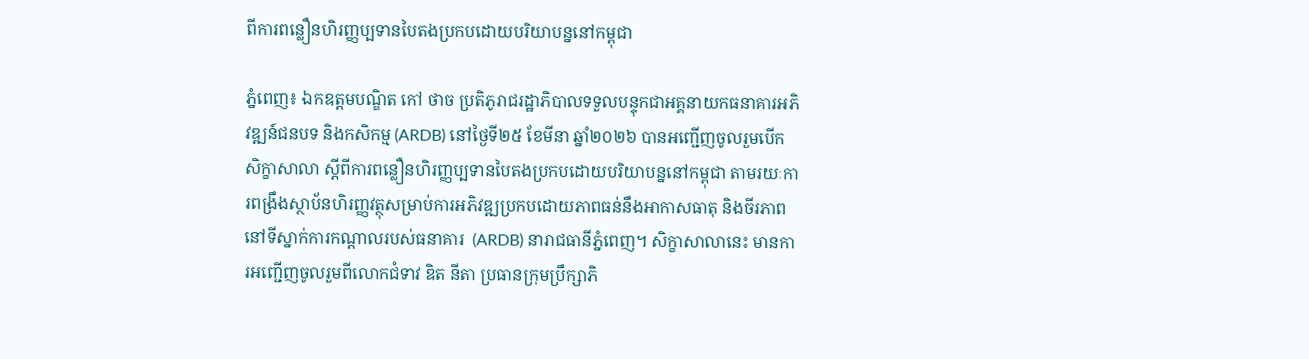ពីការពន្លឿនហិរញ្ញប្បទានបៃតងប្រកបដោយបរិយាបន្ននៅកម្ពុជា

ភ្នំពេញ៖ ឯកឧត្តមបណ្ឌិត កៅ ថាច ប្រតិភូរាជរដ្ឋាភិបាលទទួលបន្ទុកជាអគ្គនាយកធនាគារអភិវឌ្ឍន៍ជនបទ និងកសិកម្ម (ARDB) នៅថ្ងៃទី២៥ ខែមីនា ឆ្នាំ២០២៦ បានអញ្ជើញចូលរួមបើកសិក្ខាសាលា ស្តីពីការពន្លឿនហិរញ្ញប្បទានបៃតងប្រកបដោយបរិយាបន្ននៅកម្ពុជា តាមរយៈការពង្រឹងស្ថាប័នហិរញ្ញវត្ថុសម្រាប់ការអភិវឌ្ឍប្រកបដោយភាពធន់នឹងអាកាសធាតុ និងចីរភាព នៅទីស្នាក់ការកណ្តាលរបស់ធនាគារ  (ARDB) នារាជធានីភ្នំពេញ។ សិក្ខាសាលានេះ មានការអញ្ជើញចូលរួមពីលោកជំទាវ ឌិត នីតា ប្រធានក្រុមប្រឹក្សាភិ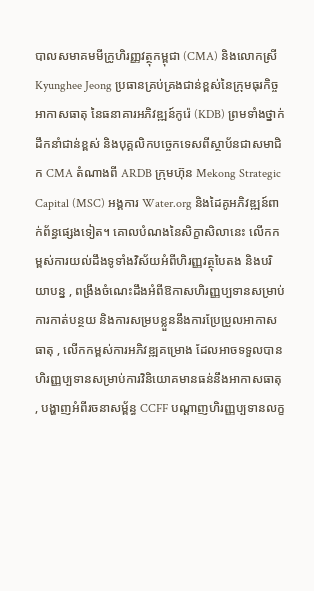បាលសមាគមមីក្រូហិរញ្ញវត្ថុកម្ពុជា (CMA) និងលោកស្រី Kyunghee Jeong ប្រធានគ្រប់គ្រងជាន់ខ្ពស់នៃក្រុមធុរកិច្ចអាកាសធាតុ នៃធនាគារអភិវឌ្ឍន៍កូរ៉េ (KDB) ព្រមទាំងថ្នាក់ដឹកនាំជាន់ខ្ពស់ និងបុគ្គលិកបច្ចេកទេសពីស្ថាប័នជាសមាជិក CMA តំណាងពី ARDB ក្រុមហ៊ុន Mekong Strategic Capital (MSC) អង្គការ Water.org និងដៃគូអភិវឌ្ឍន៍ពាក់ព័ន្ធផ្សេងទៀត។ គោលបំណងនៃសិក្ខាសិលានេះ លើកកម្ពស់ការយល់ដឹងទូទាំងវិស័យអំពីហិរញ្ញវត្ថុបៃតង និងបរិយាបន្ន , ពង្រឹងចំណេះដឹងអំពីឱកាសហិរញ្ញប្បទានសម្រាប់ការកាត់បន្ថយ និងការសម្របខ្លួននឹងការប្រែប្រួលអាកាសធាតុ , លើកកម្ពស់ការអភិវឌ្ឍគម្រោង ដែលអាចទទួលបានហិរញ្ញប្បទានសម្រាប់ការវិនិយោគមានធន់នឹងអាកាសធាតុ , បង្ហាញអំពីរចនាសម្ព័ន្ធ CCFF បណ្តាញហិរញ្ញប្បទានលក្ខ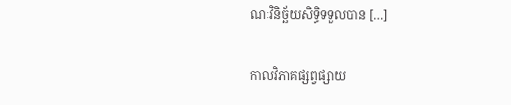ណៈវិនិច្ឆ័យសិទ្ធិទទួលបាន […]

កាលវិភាគផ្សព្វផ្សាយ